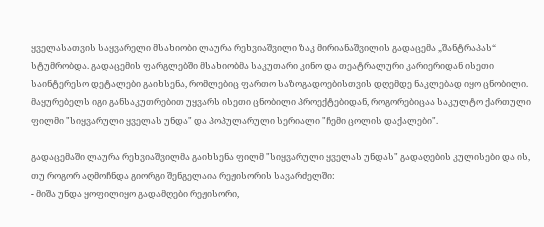ყველასათვის საყვარელი მსახიობი ლაურა რეხვიაშვილი ზაკ მირიანაშვილის გადაცემა „შანტრაპას“ სტუმრობდა. გადაცემის ფარგლებში მსახიობმა საკუთარი კინო და თეატრალური კარიერიდან ისეთი საინტერესო დეტალები გაიხსენა, რომლებიც ფართო საზოგადოებისთვის დღემდე ნაკლებად იყო ცნობილი.
მაყურებელს იგი განსაკუთრებით უყვარს ისეთი ცნობილი პროექტებიდან, როგორებიცაა საკულტო ქართული ფილმი "სიყვარული ყველას უნდა" და პოპულარული სერიალი "ჩემი ცოლის დაქალები".

გადაცემაში ლაურა რეხვიაშვილმა გაიხსენა ფილმ "სიყვარული ყველას უნდას" გადაღების კულისები და ის, თუ როგორ აღმოჩნდა გიორგი შენგელაია რეჟისორის სავარძელში:
- მიშა უნდა ყოფილიყო გადამღები რეჟისორი,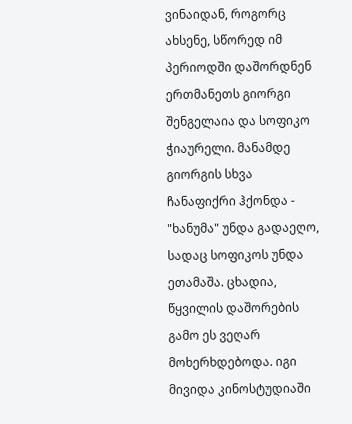ვინაიდან, როგორც ახსენე, სწორედ იმ პერიოდში დაშორდნენ ერთმანეთს გიორგი შენგელაია და სოფიკო ჭიაურელი. მანამდე გიორგის სხვა ჩანაფიქრი ჰქონდა - "ხანუმა" უნდა გადაეღო, სადაც სოფიკოს უნდა ეთამაშა. ცხადია, წყვილის დაშორების გამო ეს ვეღარ მოხერხდებოდა. იგი მივიდა კინოსტუდიაში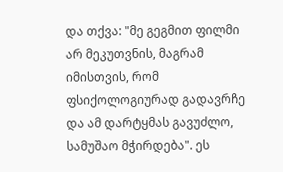და თქვა: "მე გეგმით ფილმი არ მეკუთვნის, მაგრამ იმისთვის, რომ ფსიქოლოგიურად გადავრჩე და ამ დარტყმას გავუძლო, სამუშაო მჭირდება". ეს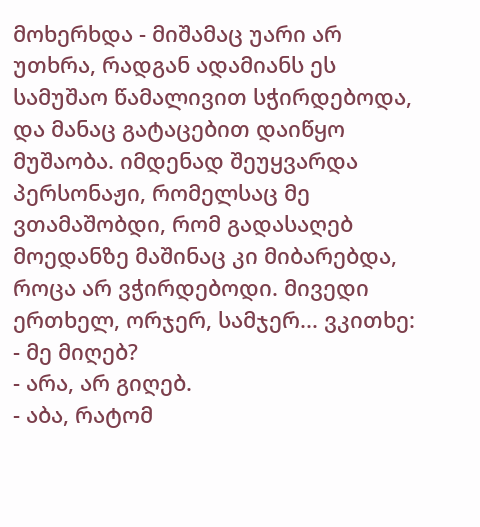მოხერხდა - მიშამაც უარი არ უთხრა, რადგან ადამიანს ეს სამუშაო წამალივით სჭირდებოდა, და მანაც გატაცებით დაიწყო მუშაობა. იმდენად შეუყვარდა პერსონაჟი, რომელსაც მე ვთამაშობდი, რომ გადასაღებ მოედანზე მაშინაც კი მიბარებდა, როცა არ ვჭირდებოდი. მივედი ერთხელ, ორჯერ, სამჯერ... ვკითხე:
- მე მიღებ?
- არა, არ გიღებ.
- აბა, რატომ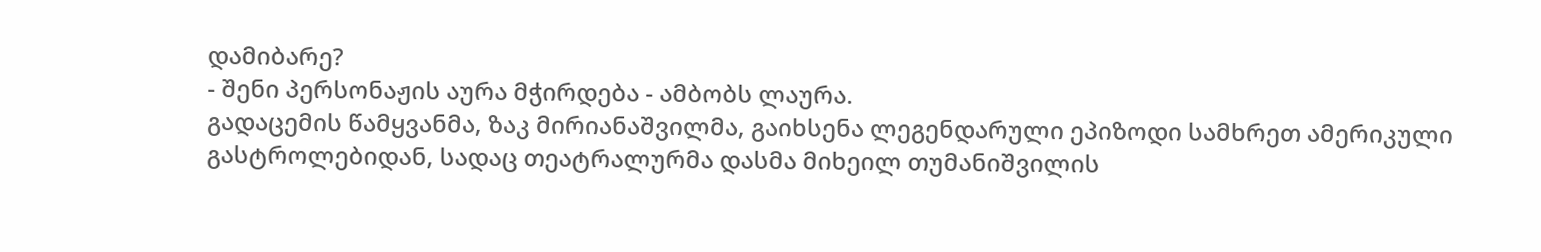დამიბარე?
- შენი პერსონაჟის აურა მჭირდება - ამბობს ლაურა.
გადაცემის წამყვანმა, ზაკ მირიანაშვილმა, გაიხსენა ლეგენდარული ეპიზოდი სამხრეთ ამერიკული გასტროლებიდან, სადაც თეატრალურმა დასმა მიხეილ თუმანიშვილის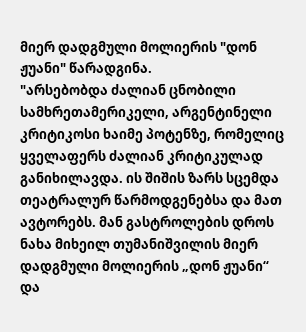მიერ დადგმული მოლიერის "დონ ჟუანი" წარადგინა.
"არსებობდა ძალიან ცნობილი სამხრეთამერიკელი, არგენტინელი კრიტიკოსი ხაიმე პოტენზე, რომელიც ყველაფერს ძალიან კრიტიკულად განიხილავდა. ის შიშის ზარს სცემდა თეატრალურ წარმოდგენებსა და მათ ავტორებს. მან გასტროლების დროს ნახა მიხეილ თუმანიშვილის მიერ დადგმული მოლიერის „დონ ჟუანი“ და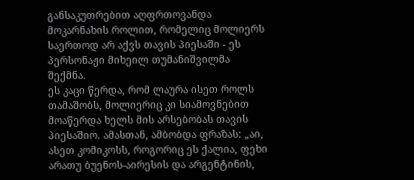განსაკუთრებით აღფრთოვანდა მოკარნახის როლით, რომელიც მოლიერს საერთოდ არ აქვს თავის პიესაში - ეს პერსონაჟი მიხეილ თუმანიშვილმა შექმნა.
ეს კაცი წერდა, რომ ლაურა ისეთ როლს თამაშობს, მოლიერიც კი სიამოვნებით მოაწერდა ხელს მის არსებობას თავის პიესაშიო. ამასთან, ამბობდა ფრაზას: „აი, ასეთ კომიკოსს, როგორიც ეს ქალია, ფეხი არათუ ბუენოს-აირესის და არგენტინის,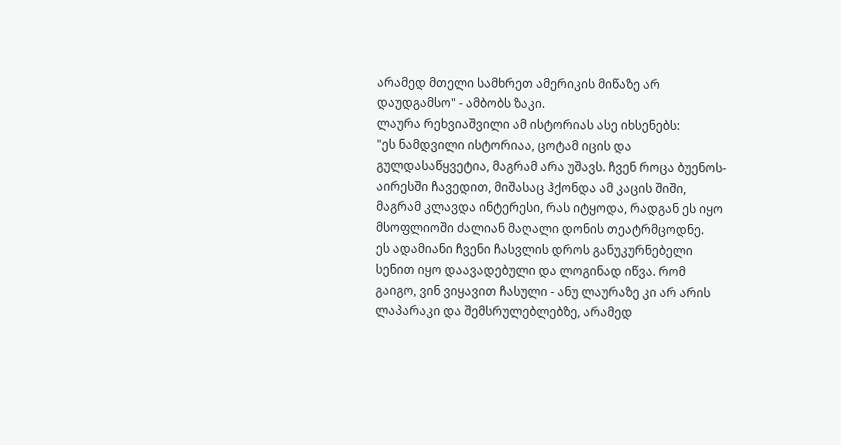არამედ მთელი სამხრეთ ამერიკის მიწაზე არ დაუდგამსო" - ამბობს ზაკი.
ლაურა რეხვიაშვილი ამ ისტორიას ასე იხსენებს:
"ეს ნამდვილი ისტორიაა, ცოტამ იცის და გულდასაწყვეტია, მაგრამ არა უშავს. ჩვენ როცა ბუენოს-აირესში ჩავედით, მიშასაც ჰქონდა ამ კაცის შიში, მაგრამ კლავდა ინტერესი, რას იტყოდა, რადგან ეს იყო მსოფლიოში ძალიან მაღალი დონის თეატრმცოდნე.
ეს ადამიანი ჩვენი ჩასვლის დროს განუკურნებელი სენით იყო დაავადებული და ლოგინად იწვა. რომ გაიგო, ვინ ვიყავით ჩასული - ანუ ლაურაზე კი არ არის ლაპარაკი და შემსრულებლებზე, არამედ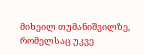მიხეილ თუმანიშვილზე, რომელსაც უკვე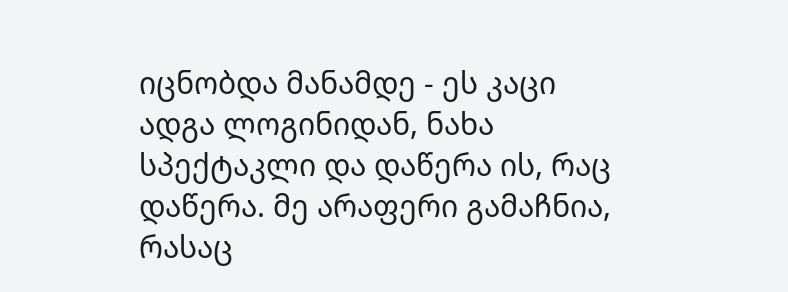იცნობდა მანამდე - ეს კაცი ადგა ლოგინიდან, ნახა სპექტაკლი და დაწერა ის, რაც დაწერა. მე არაფერი გამაჩნია, რასაც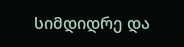სიმდიდრე და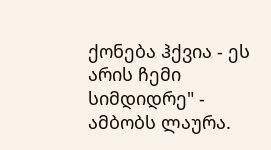ქონება ჰქვია - ეს არის ჩემი სიმდიდრე" - ამბობს ლაურა.